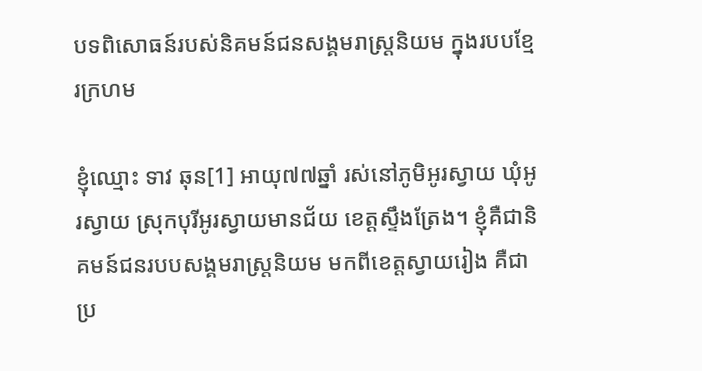បទពិសោធន៍របស់និគមន៍ជនសង្គមរាស្រ្តនិយម ក្នុងរបបខ្មែរក្រហម

ខ្ញុំឈ្មោះ ទាវ ឆុន[1] អាយុ៧៧ឆ្នាំ រស់នៅភូមិអូរស្វាយ ឃុំអូរស្វាយ ស្រុកបុរីអូរស្វាយមានជ័យ ខេត្តស្ទឹងត្រែង។ ខ្ញុំគឺជានិគមន៍ជនរបបសង្គមរាស្រ្តនិយម មកពីខេត្តស្វាយរៀង គឺជាប្រ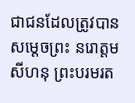ជាជនដែលត្រូវបានសម្ដេចព្រះ នរោត្ដម សីហនុ ព្រះបរមរត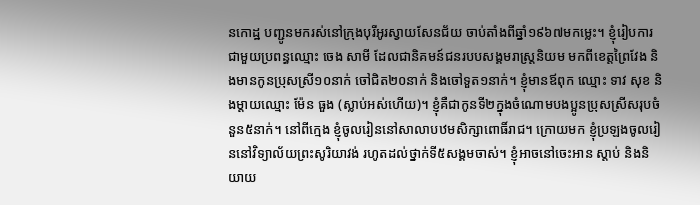នកោដ្ឋ បញ្ជូនមករស់នៅក្រុងបុរីអូរស្វាយសែនជ័យ ចាប់តាំងពីឆ្នាំ១៩៦៧មកម្លេះ។ ខ្ញុំរៀបការជាមួយប្រពន្ធឈ្មោះ ចេង សាមី ដែលជានិគមន៍ជនរបបសង្គមរាស្រ្តនិយម មកពីខេត្តព្រៃវែង និងមានកូនប្រុសស្រី១០នាក់ ចៅជិត២០នាក់ និងចៅទួត១នាក់។ ខ្ញុំមានឪពុក ឈ្មោះ ទាវ សុខ និងម្ដាយឈ្មោះ ម៉ែន ធួង (ស្លាប់អស់ហើយ)។ ខ្ញុំគឺជាកូនទី២ក្នុងចំណោមបងប្អូនប្រុសស្រីសរុបចំនួន៥នាក់។ នៅពីក្មេង ខ្ញុំចូលរៀននៅសាលាបឋមសិក្សាពោធិ៍រាជ។ ក្រោយមក ខ្ញុំប្រឡងចូលរៀននៅវិទ្យាល័យព្រះសូរិយាវង់ រហូតដល់ថ្នាក់ទី៥សង្គមចាស់។ ខ្ញុំអាចនៅចេះអាន ស្ដាប់ និងនិយាយ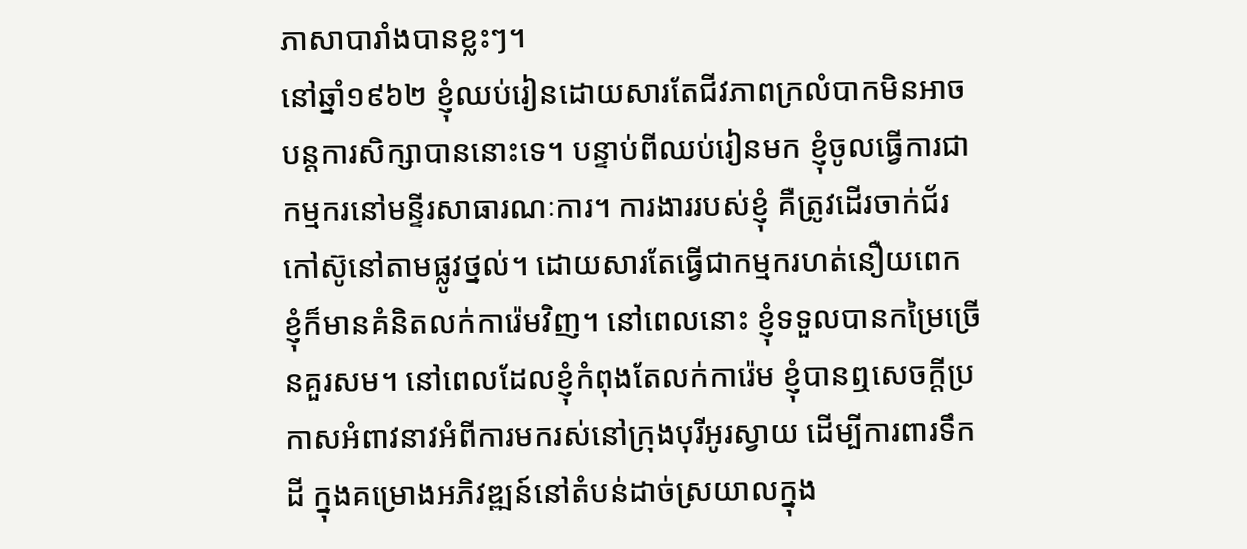ភាសាបារាំងបានខ្លះៗ។
នៅឆ្នាំ១៩៦២ ខ្ញុំឈប់រៀនដោយសារតែជីវភាពក្រលំបាកមិនអាចបន្តការសិក្សាបាននោះទេ។ បន្ទាប់ពីឈប់រៀនមក ខ្ញុំចូលធ្វើការជាកម្មករនៅមន្ទីរសាធារណៈការ។ ការងាររបស់ខ្ញុំ គឺត្រូវដើរចាក់ជ័រកៅស៊ូនៅតាមផ្លូវថ្នល់។ ដោយសារតែធ្វើជាកម្មករហត់នឿយពេក ខ្ញុំក៏មានគំនិតលក់ការ៉េមវិញ។ នៅពេលនោះ ខ្ញុំទទួលបានកម្រៃច្រើនគួរសម។ នៅពេលដែលខ្ញុំកំពុងតែលក់ការ៉េម ខ្ញុំបានឮសេចក្ដីប្រកាសអំពាវនាវអំពីការមករស់នៅក្រុងបុរីអូរស្វាយ ដើម្បីការពារទឹកដី ក្នុងគម្រោងអភិវឌ្ឍន៍នៅតំបន់ដាច់ស្រយាលក្នុង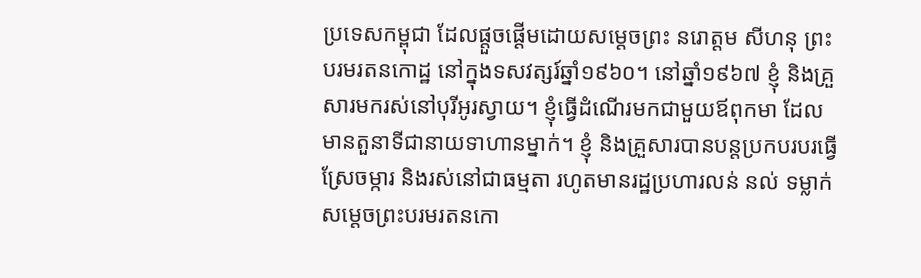ប្រទេសកម្ពុជា ដែលផ្ដួចផ្ដើមដោយសម្ដេចព្រះ នរោត្ដម សីហនុ ព្រះបរមរតនកោដ្ឋ នៅក្នុងទសវត្សរ៍ឆ្នាំ១៩៦០។ នៅឆ្នាំ១៩៦៧ ខ្ញុំ និងគ្រួសារមករស់នៅបុរីអូរស្វាយ។ ខ្ញុំធ្វើដំណើរមកជាមួយឪពុកមា ដែលមានតួនាទីជានាយទាហានម្នាក់។ ខ្ញុំ និងគ្រួសារបានបន្តប្រកបរបរធ្វើស្រែចម្ការ និងរស់នៅជាធម្មតា រហូតមានរដ្ឋប្រហារលន់ នល់ ទម្លាក់សម្ដេចព្រះបរមរតនកោ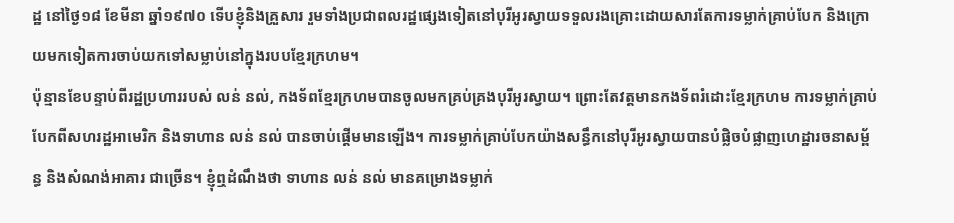ដ្ឋ នៅថ្ងៃ១៨ ខែមីនា ឆ្នាំ១៩៧០ ទើបខ្ញុំនិងគ្រួសារ រួមទាំងប្រជាពលរដ្ឋផ្សេងទៀតនៅបុរីអូរស្វាយទទួលរងគ្រោះដោយសារតែការទម្លាក់គ្រាប់បែក និងក្រោយមកទៀតការចាប់យកទៅសម្លាប់នៅក្នុងរបបខ្មែរក្រហម។
ប៉ុន្មានខែបន្ទាប់ពីរដ្ឋប្រហាររបស់ លន់ នល់, កងទ័ពខ្មែរក្រហមបានចូលមកគ្រប់គ្រងបុរីអូរស្វាយ។ ព្រោះតែវត្តមានកងទ័ពរំដោះខ្មែរក្រហម ការទម្លាក់គ្រាប់បែកពីសហរដ្ឋអាមេរិក និងទាហាន លន់ នល់ បានចាប់ផ្ដើមមានឡើង។ ការទម្លាក់គ្រាប់បែកយ៉ាងសន្ធឹកនៅបុរីអូរស្វាយបានបំផ្លិចបំផ្លាញហេដ្ឋារចនាសម្ព័ន្ធ និងសំណង់អាគារ ជាច្រើន។ ខ្ញុំឮដំណឹងថា ទាហាន លន់ នល់ មានគម្រោងទម្លាក់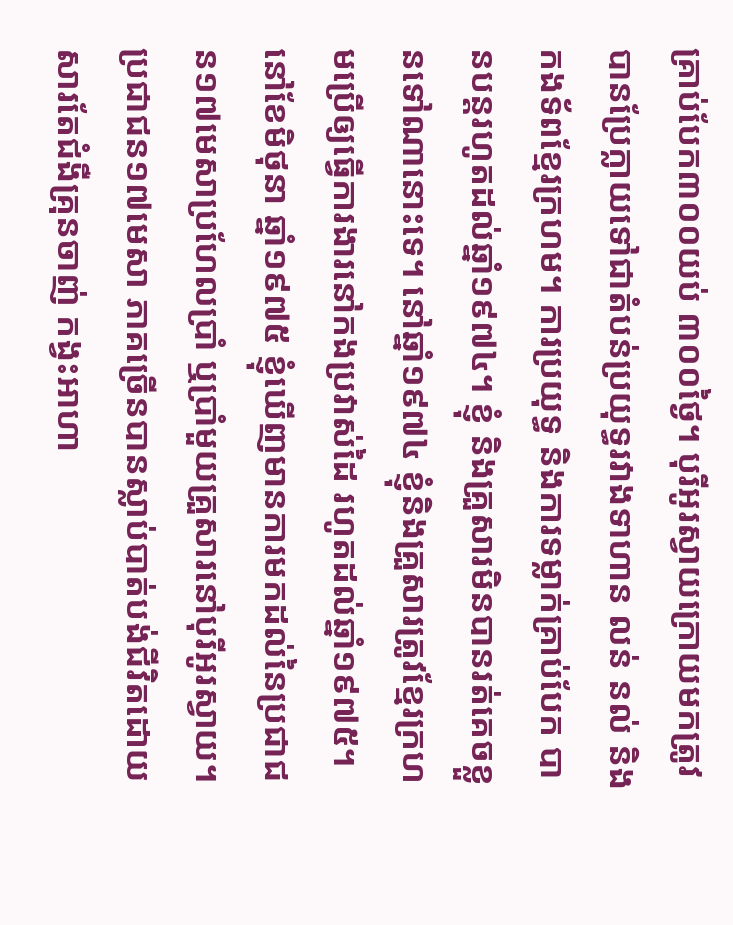គ្រាប់បែក៣០០យប់ ៣០០ថ្ងៃ។ បុរីអូរស្វាយក្រោយមកត្រូវបានប្រែក្លាយទៅជាតំបន់ប្រយុទ្ធរវាងទាហាន លន់ នល់ និងកងទ័ពខ្មែរក្រហម។ ការប្រយុទ្ធ និងការទម្លាក់គ្រាប់បែក បានបន្តរហូតដល់ឆ្នាំ១៩៧៤។ ខ្ញុំ និងគ្រួសារមិនបានរត់គេចខ្លួនទៅណានោះទេ។ នៅឆ្នាំ១៩៧៤ ខ្ញុំនិងគ្រួសារត្រូវខ្មែរក្រហមប្រើឲ្យធ្វើការងារនៅកងប្រវាស់ដៃ រហូតដល់ឆ្នាំ១៩៧៥។
នៅខែមិថុនា ឆ្នាំ១៩៧៥ ខ្ញុំឃើញមានការមកដល់នៃប្រជាជន១៧មេសាប្រហែលប្រាំ ឬប្រាំមួយគ្រួសារនៅបុរីអូរស្វាយ។ ប្រជាជន១៧មេសា ភាគច្រើនបានស្លាប់បាត់បង់ជីវិតដោយសារតែជំងឺគ្រុនចាញ់ កង្វះអាហា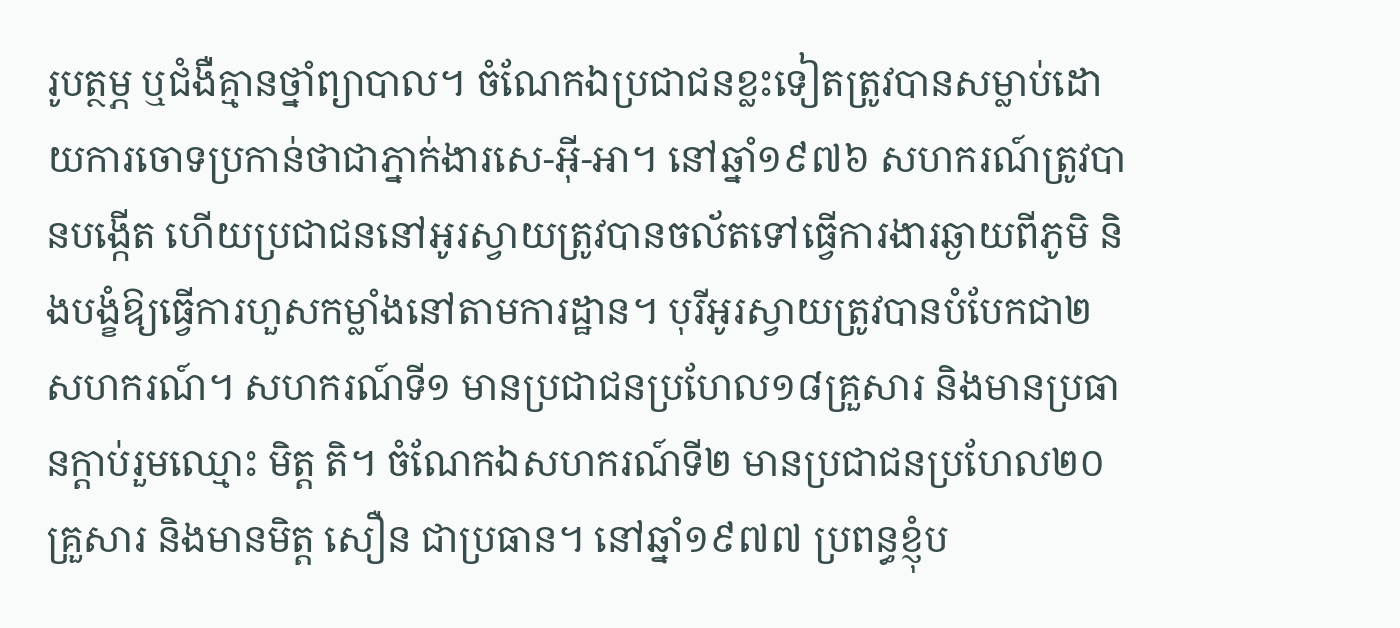រូបត្ថម្ភ ឬជំងឺគ្មានថ្នាំព្យាបាល។ ចំណែកឯប្រជាជនខ្លះទៀតត្រូវបានសម្លាប់ដោយការចោទប្រកាន់ថាជាភ្នាក់ងារសេ-អ៊ី-អា។ នៅឆ្នាំ១៩៧៦ សហករណ៍ត្រូវបានបង្កើត ហើយប្រជាជននៅអូរស្វាយត្រូវបានចល័តទៅធ្វើការងារឆ្ងាយពីភូមិ និងបង្ខំឱ្យធ្វើការហួសកម្លាំងនៅតាមការដ្ឋាន។ បុរីអូរស្វាយត្រូវបានបំបែកជា២សហករណ៍។ សហករណ៍ទី១ មានប្រជាជនប្រហែល១៨គ្រួសារ និងមានប្រធានក្ដាប់រួមឈ្មោះ មិត្ត តិ។ ចំណែកឯសហករណ៍ទី២ មានប្រជាជនប្រហែល២០គ្រួសារ និងមានមិត្ត សឿន ជាប្រធាន។ នៅឆ្នាំ១៩៧៧ ប្រពន្ធខ្ញុំប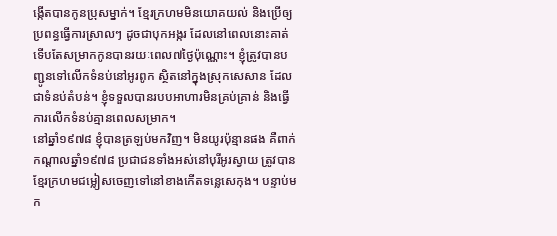ង្កើតបានកូនប្រុសម្នាក់។ ខ្មែរក្រហមមិនយោគយល់ និងប្រើឲ្យប្រពន្ធធ្វើការស្រាលៗ ដូចជាបុកអង្ករ ដែលនៅពេលនោះគាត់ទើបតែសម្រាកកូនបានរយៈពេល៧ថ្ងៃប៉ុណ្ណោះ។ ខ្ញុំត្រូវបានបញ្ជូនទៅលើកទំនប់នៅអូរពូក ស្ថិតនៅក្នុងស្រុកសេសាន ដែលជាទំនប់តំបន់។ ខ្ញុំទទួលបានរបបអាហារមិនគ្រប់គ្រាន់ និងធ្វើការលើកទំនប់គ្មានពេលសម្រាក។
នៅឆ្នាំ១៩៧៨ ខ្ញុំបានត្រឡប់មកវិញ។ មិនយូរប៉ុន្មានផង គឺពាក់កណ្ដាលឆ្នាំ១៩៧៨ ប្រជាជនទាំងអស់នៅបុរីអូរស្វាយ ត្រូវបានខ្មែរក្រហមជម្លៀសចេញទៅនៅខាងកើតទន្លេសេកុង។ បន្ទាប់មក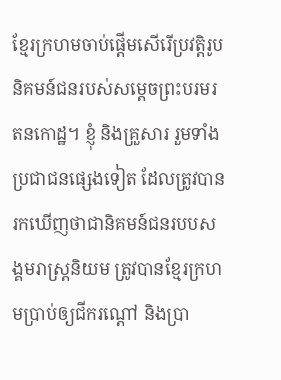ខ្មែរក្រហមចាប់ផ្ដើមសើរើប្រវត្តិរូបនិគមន៍ជនរបស់សម្ដេចព្រះបរមរតនកោដ្ឋ។ ខ្ញុំ និងគ្រួសារ រួមទាំងប្រជាជនផ្សេងទៀត ដែលត្រូវបានរកឃើញថាជានិគមន៍ជនរបបសង្គមរាស្រ្តនិយម ត្រូវបានខ្មែរក្រហមប្រាប់ឲ្យជីករណ្ដៅ និងប្រា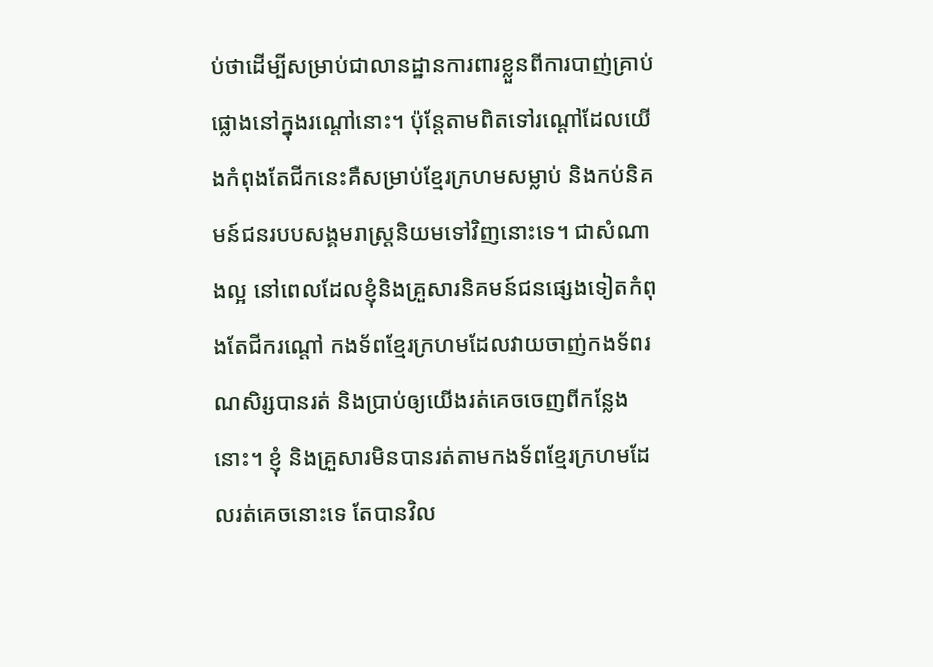ប់ថាដើម្បីសម្រាប់ជាលានដ្ឋានការពារខ្លួនពីការបាញ់គ្រាប់ផ្លោងនៅក្នុងរណ្ដៅនោះ។ ប៉ុន្តែតាមពិតទៅរណ្ដៅដែលយើងកំពុងតែជីកនេះគឺសម្រាប់ខ្មែរក្រហមសម្លាប់ និងកប់និគមន៍ជនរបបសង្គមរាស្រ្តនិយមទៅវិញនោះទេ។ ជាសំណាងល្អ នៅពេលដែលខ្ញុំនិងគ្រួសារនិគមន៍ជនផ្សេងទៀតកំពុងតែជីករណ្ដៅ កងទ័ពខ្មែរក្រហមដែលវាយចាញ់កងទ័ពរណសិរ្សបានរត់ និងប្រាប់ឲ្យយើងរត់គេចចេញពីកន្លែងនោះ។ ខ្ញុំ និងគ្រួសារមិនបានរត់តាមកងទ័ពខ្មែរក្រហមដែលរត់គេចនោះទេ តែបានវិល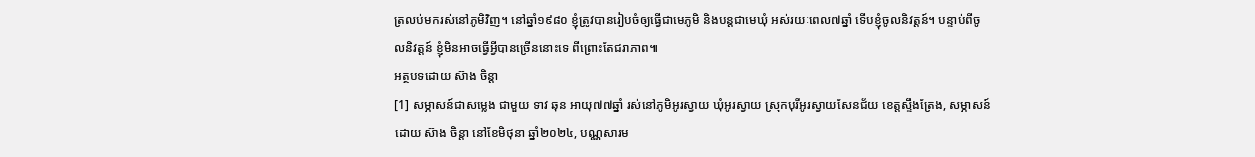ត្រលប់មករស់នៅភូមិវិញ។ នៅឆ្នាំ១៩៨០ ខ្ញុំត្រូវបានរៀបចំឲ្យធ្វើជាមេភូមិ និងបន្តជាមេឃុំ អស់រយៈពេល៧ឆ្នាំ ទើបខ្ញុំចូលនិវត្តន៍។ បន្ទាប់ពីចូលនិវត្តន៍ ខ្ញុំមិនអាចធ្វើអ្វីបានច្រើននោះទេ ពីព្រោះតែជរាភាព៕
អត្ថបទដោយ ស៊ាង ចិន្ដា
[1] សម្ភាសន៍ជាសម្លេង ជាមួយ ទាវ ឆុន អាយុ៧៧ឆ្នាំ រស់នៅភូមិអូរស្វាយ ឃុំអូរស្វាយ ស្រុកបុរីអូរស្វាយសែនជ័យ ខេត្តស្ទឹងត្រែង, សម្ភាសន៍ដោយ ស៊ាង ចិន្ដា នៅខែមិថុនា ឆ្នាំ២០២៤, បណ្ណសារម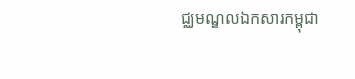ជ្ឈមណ្ឌលឯកសារកម្ពុជា